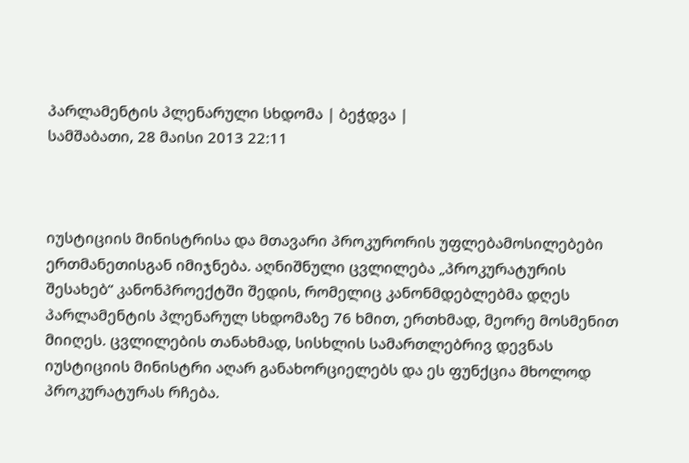პარლამენტის პლენარული სხდომა | ბეჭდვა |
სამშაბათი, 28 მაისი 2013 22:11



იუსტიციის მინისტრისა და მთავარი პროკურორის უფლებამოსილებები ერთმანეთისგან იმიჯნება. აღნიშნული ცვლილება „პროკურატურის შესახებ“ კანონპროექტში შედის, რომელიც კანონმდებლებმა დღეს პარლამენტის პლენარულ სხდომაზე 76 ხმით, ერთხმად, მეორე მოსმენით მიიღეს. ცვლილების თანახმად, სისხლის სამართლებრივ დევნას იუსტიციის მინისტრი აღარ განახორციელებს და ეს ფუნქცია მხოლოდ პროკურატურას რჩება.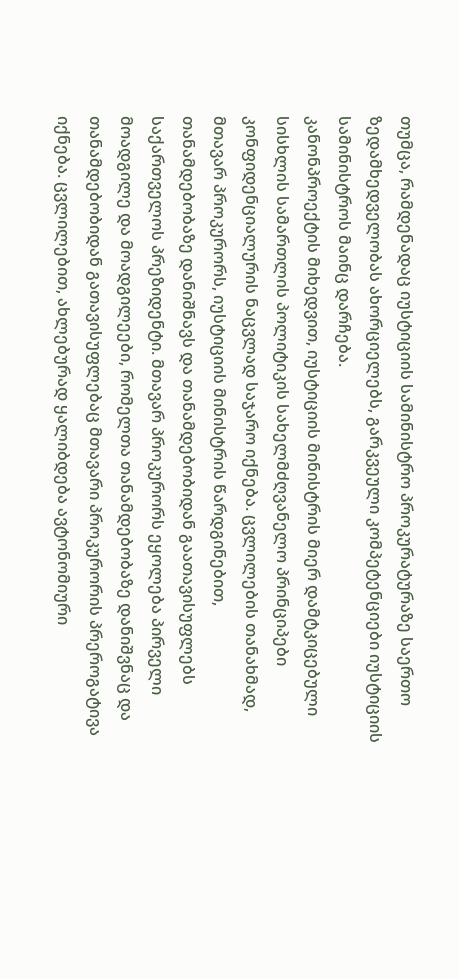თუმცა, რამდენადაც იუსტიციის სამინისტრო პროკურატურაზე საერთო ზედამხედველობას ახორციელებს, გარკვეული კომპეტენციები იუსტიციის სამინისტროს მაინც დარჩება.
კანონპროექტის მიხედვით, იუსტიციის მინისტრის მიერ დამტკიცებული სისხლის სამართლის პოლიტიკის სახელმძღვანელო პრინციპები კონფიდენციალურის ნაცვლად საჯარო იქნება. ცვლილების თანახმად, მთავარ პროკურორს, იუსტიციის მინისტრის წარდგინებით, თანამდებობაზე დანიშნავს და თანამდებობიდან გაათავისუფლებს საქართველოს პრეზიდენტი. მთავარ პროკურორს ეყოლება პირველი მოადგილე და მოადგილეები, რომელთა თანამდებობაზე დანიშვნაც და თანამდებობიდან გათავისუფლებაც მთავარი პროკურორის პრეროგატივა იქნება. ცვლილებით, ახლებურად ყალიბდება ავტონომიური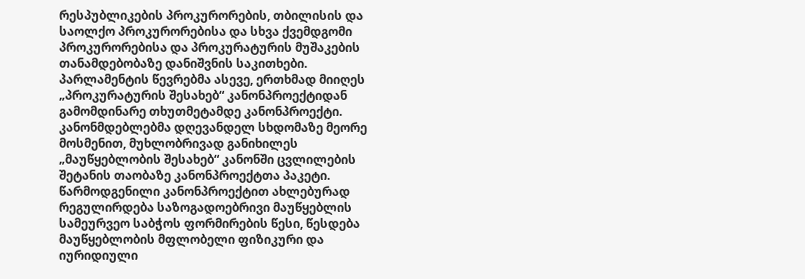რესპუბლიკების პროკურორების, თბილისის და საოლქო პროკურორებისა და სხვა ქვემდგომი პროკურორებისა და პროკურატურის მუშაკების თანამდებობაზე დანიშვნის საკითხები.
პარლამენტის წევრებმა ასევე, ერთხმად მიიღეს „პროკურატურის შესახებ“ კანონპროექტიდან გამომდინარე თხუთმეტამდე კანონპროექტი.
კანონმდებლებმა დღევანდელ სხდომაზე მეორე მოსმენით, მუხლობრივად განიხილეს „მაუწყებლობის შესახებ“ კანონში ცვლილების შეტანის თაობაზე კანონპროექტთა პაკეტი. წარმოდგენილი კანონპროექტით ახლებურად რეგულირდება საზოგადოებრივი მაუწყებლის სამეურვეო საბჭოს ფორმირების წესი, წესდება მაუწყებლობის მფლობელი ფიზიკური და იურიდიული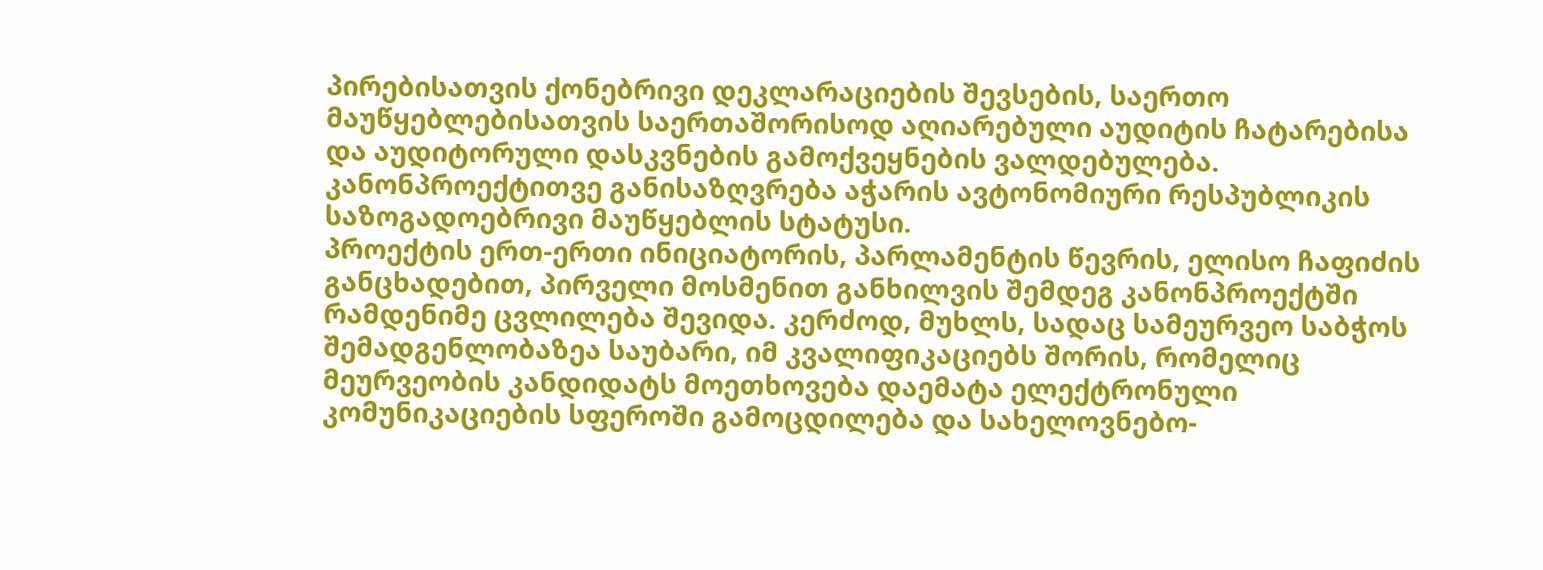პირებისათვის ქონებრივი დეკლარაციების შევსების, საერთო მაუწყებლებისათვის საერთაშორისოდ აღიარებული აუდიტის ჩატარებისა და აუდიტორული დასკვნების გამოქვეყნების ვალდებულება. კანონპროექტითვე განისაზღვრება აჭარის ავტონომიური რესპუბლიკის საზოგადოებრივი მაუწყებლის სტატუსი.
პროექტის ერთ-ერთი ინიციატორის, პარლამენტის წევრის, ელისო ჩაფიძის განცხადებით, პირველი მოსმენით განხილვის შემდეგ კანონპროექტში რამდენიმე ცვლილება შევიდა. კერძოდ, მუხლს, სადაც სამეურვეო საბჭოს შემადგენლობაზეა საუბარი, იმ კვალიფიკაციებს შორის, რომელიც მეურვეობის კანდიდატს მოეთხოვება დაემატა ელექტრონული კომუნიკაციების სფეროში გამოცდილება და სახელოვნებო-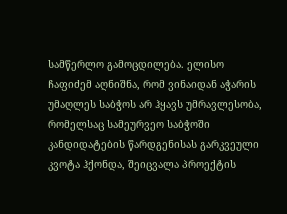სამწერლო გამოცდილება. ელისო ჩაფიძემ აღნიშნა, რომ ვინაიდან აჭარის უმაღლეს საბჭოს არ ჰყავს უმრავლესობა, რომელსაც სამეურვეო საბჭოში კანდიდატების წარდგენისას გარკვეული კვოტა ჰქონდა, შეიცვალა პროექტის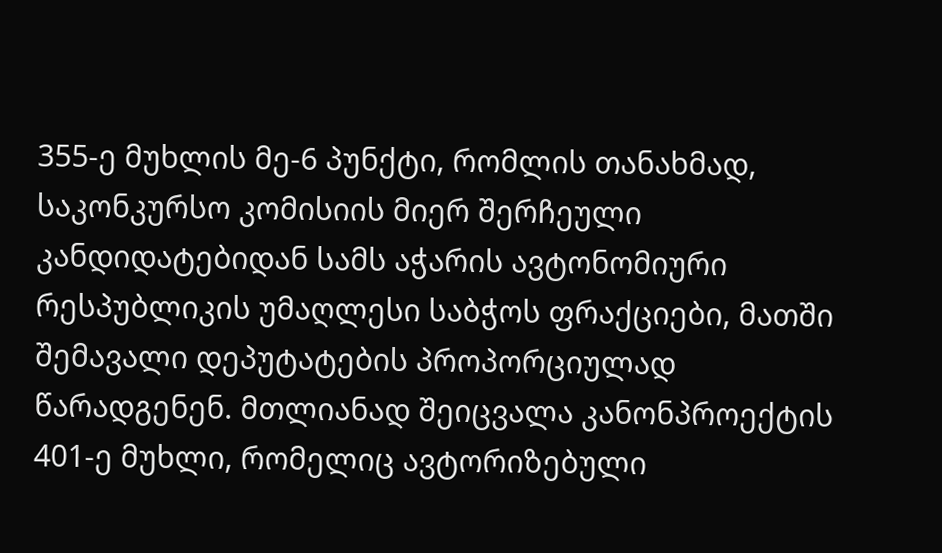355-ე მუხლის მე-6 პუნქტი, რომლის თანახმად, საკონკურსო კომისიის მიერ შერჩეული კანდიდატებიდან სამს აჭარის ავტონომიური რესპუბლიკის უმაღლესი საბჭოს ფრაქციები, მათში შემავალი დეპუტატების პროპორციულად წარადგენენ. მთლიანად შეიცვალა კანონპროექტის 401-ე მუხლი, რომელიც ავტორიზებული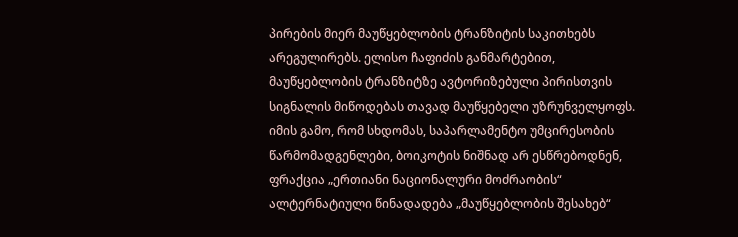პირების მიერ მაუწყებლობის ტრანზიტის საკითხებს არეგულირებს. ელისო ჩაფიძის განმარტებით, მაუწყებლობის ტრანზიტზე ავტორიზებული პირისთვის სიგნალის მიწოდებას თავად მაუწყებელი უზრუნველყოფს.
იმის გამო, რომ სხდომას, საპარლამენტო უმცირესობის წარმომადგენლები, ბოიკოტის ნიშნად არ ესწრებოდნენ, ფრაქცია „ერთიანი ნაციონალური მოძრაობის“ ალტერნატიული წინადადება „მაუწყებლობის შესახებ“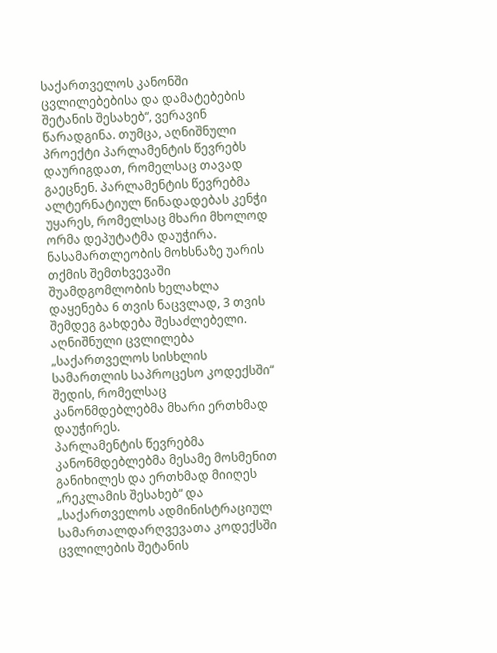საქართველოს კანონში ცვლილებებისა და დამატებების შეტანის შესახებ“, ვერავინ წარადგინა. თუმცა, აღნიშნული პროექტი პარლამენტის წევრებს დაურიგდათ, რომელსაც თავად გაეცნენ. პარლამენტის წევრებმა ალტერნატიულ წინადადებას კენჭი უყარეს, რომელსაც მხარი მხოლოდ ორმა დეპუტატმა დაუჭირა.
ნასამართლეობის მოხსნაზე უარის თქმის შემთხვევაში შუამდგომლობის ხელახლა დაყენება 6 თვის ნაცვლად, 3 თვის შემდეგ გახდება შესაძლებელი. აღნიშნული ცვლილება „საქართველოს სისხლის სამართლის საპროცესო კოდექსში“ შედის, რომელსაც კანონმდებლებმა მხარი ერთხმად დაუჭირეს.
პარლამენტის წევრებმა კანონმდებლებმა მესამე მოსმენით განიხილეს და ერთხმად მიიღეს „რეკლამის შესახებ“ და „საქართველოს ადმინისტრაციულ სამართალდარღვევათა კოდექსში ცვლილების შეტანის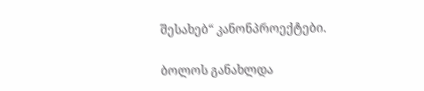შესახებ“ კანონპროექტები.

ბოლოს განახლდა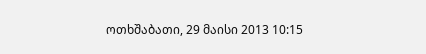ოთხშაბათი, 29 მაისი 2013 10:15